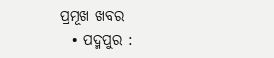ପ୍ରମୂଖ ଖବର
  • ପଦ୍ମପୁର :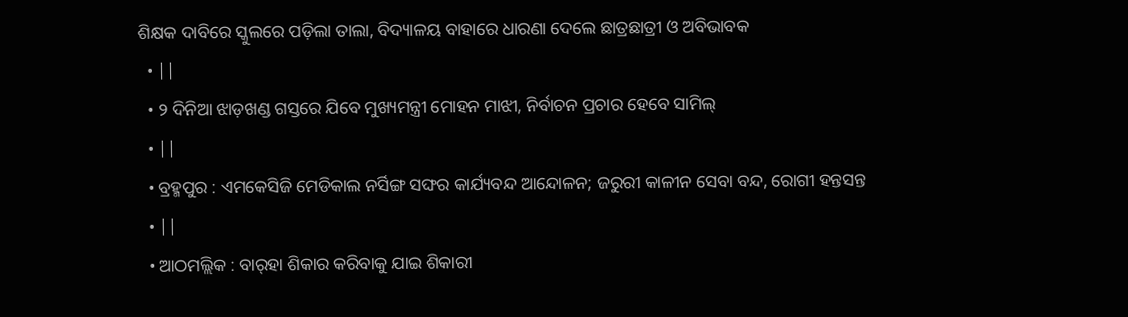ଶିକ୍ଷକ ଦାବିରେ ସ୍କୁଲରେ ପଡ଼ିଲା ତାଲା, ବିଦ୍ୟାଳୟ ବାହାରେ ଧାରଣା ଦେଲେ ଛାତ୍ରଛାତ୍ରୀ ଓ ଅବିଭାବକ
  • ||
  • ୨ ଦିନିଆ ଝାଡ଼ଖଣ୍ଡ ଗସ୍ତରେ ଯିବେ ମୁଖ୍ୟମନ୍ତ୍ରୀ ମୋହନ ମାଝୀ, ନିର୍ବାଚନ ପ୍ରଚାର ହେବେ ସାମିଲ୍
  • ||
  • ବ୍ରହ୍ମପୁର : ଏମକେସିଜି ମେଡିକାଲ ନର୍ସିଙ୍ଗ ସଙ୍ଘର କାର୍ଯ୍ୟବନ୍ଦ ଆନ୍ଦୋଳନ; ଜରୁରୀ କାଳୀନ ସେବା ବନ୍ଦ, ରୋଗୀ ହନ୍ତସନ୍ତ
  • ||
  • ଆଠମଲ୍ଲିକ : ବାର୍‌ହା ଶିକାର କରିବାକୁ ଯାଇ ଶିକାରୀ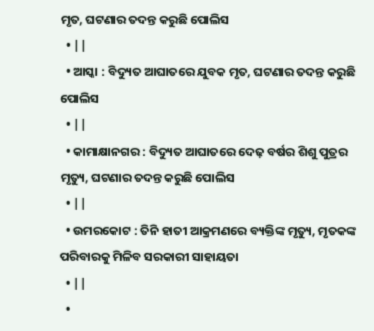ମୃତ, ଘଟଣାର ତଦନ୍ତ କରୁଛି ପୋଲିସ
  • ||
  • ଆସ୍କା : ବିଦ୍ୟୁତ ଆଘାତରେ ଯୁବକ ମୃତ, ଘଟଣାର ତଦନ୍ତ କରୁଛି ପୋଲିସ
  • ||
  • କାମାକ୍ଷାନଗର : ବିଦ୍ୟୁତ ଆଘାତରେ ଦେଢ଼ ବର୍ଷର ଶିଶୁ ପୁତ୍ରର ମୃତ୍ୟୁ, ଘଟଣାର ତଦନ୍ତ କରୁଛି ପୋଲିସ
  • ||
  • ଉମରକୋଟ : ତିନି ହାତୀ ଆକ୍ରମଣରେ ବ୍ୟକ୍ତିଙ୍କ ମୃତ୍ୟୁ, ମୃତକଙ୍କ ପରିବାରକୁ ମିଳିବ ସରକାରୀ ସାହାୟତା
  • ||
  •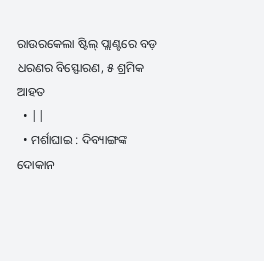ରାଉରକେଲା ଷ୍ଟିଲ୍ ପ୍ଲାଣ୍ଟରେ ବଡ଼ ଧରଣର ବିସ୍ଫୋରଣ, ୫ ଶ୍ରମିକ ଆହତ
  • ||
  • ମର୍ଶାଘାଇ : ଦିବ୍ୟାଙ୍ଗଙ୍କ ଦୋକାନ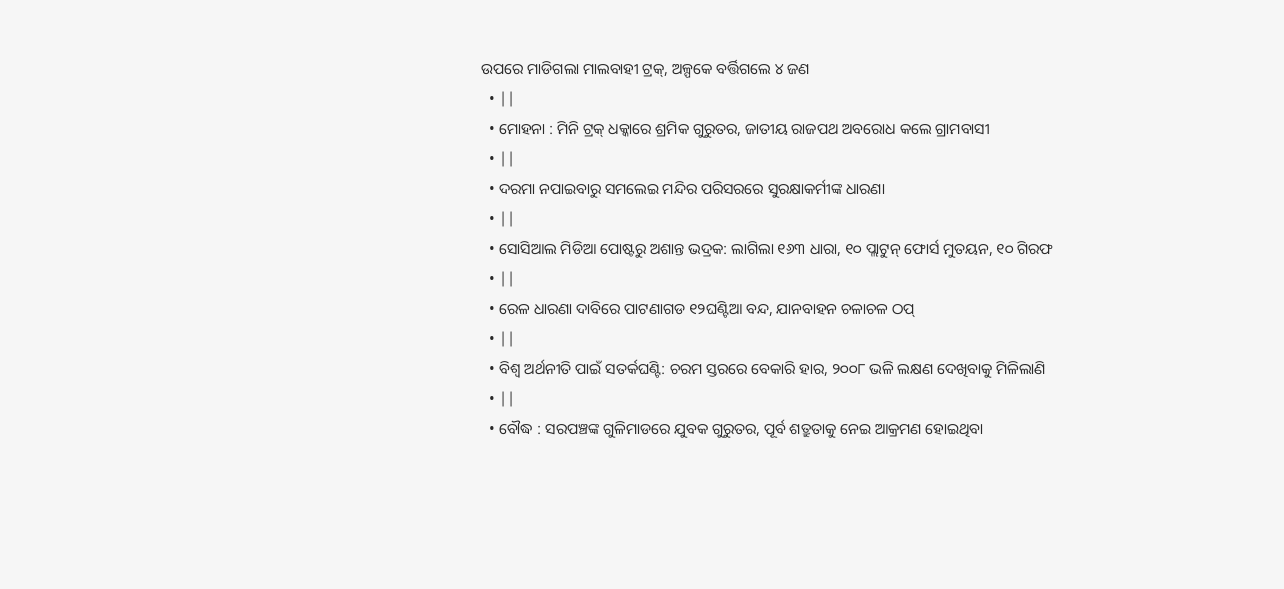ଉପରେ ମାଡିଗଲା ମାଲବାହୀ ଟ୍ରକ୍, ଅଳ୍ପକେ ବର୍ତ୍ତିଗଲେ ୪ ଜଣ
  • ||
  • ମୋହନା : ମିନି ଟ୍ରକ୍‌ ଧକ୍କାରେ ଶ୍ରମିକ ଗୁରୁତର, ଜାତୀୟ ରାଜପଥ ଅବରୋଧ କଲେ ଗ୍ରାମବାସୀ
  • ||
  • ଦରମା ନପାଇବାରୁ ସମଲେଇ ମନ୍ଦିର ପରିସରରେ ସୁରକ୍ଷାକର୍ମୀଙ୍କ ଧାରଣା
  • ||
  • ସୋସିଆଲ ମିଡିଆ ପୋଷ୍ଟରୁ ଅଶାନ୍ତ ଭଦ୍ରକ: ଲାଗିଲା ୧୬୩ ଧାରା, ୧୦ ପ୍ଲାଟୁନ୍‌ ଫୋର୍ସ ମୁତୟନ, ୧୦ ଗିରଫ
  • ||
  • ରେଳ ଧାରଣା ଦାବିରେ ପାଟଣାଗଡ ୧୨ଘଣ୍ଟିଆ ବନ୍ଦ, ଯାନବାହନ ଚଳାଚଳ ଠପ୍‌
  • ||
  • ବିଶ୍ୱ ଅର୍ଥନୀତି ପାଇଁ ସତର୍କଘଣ୍ଟି: ଚରମ ସ୍ତରରେ ବେକାରି ହାର, ୨୦୦୮ ଭଳି ଲକ୍ଷଣ ଦେଖିବାକୁ ମିଳିଲାଣି
  • ||
  • ବୌଦ୍ଧ : ସରପଞ୍ଚଙ୍କ ଗୁଳିମାଡରେ ଯୁବକ ଗୁରୁତର, ପୂର୍ବ ଶତ୍ରୁତାକୁ ନେଇ ଆକ୍ରମଣ ହୋଇଥିବା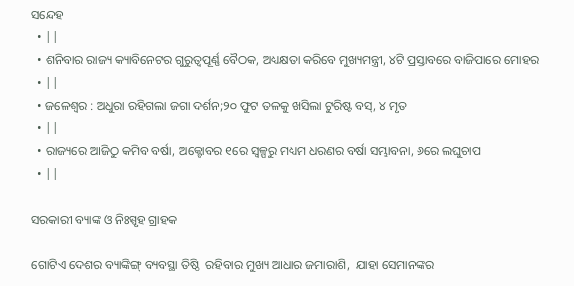ସନ୍ଦେହ
  • ||
  • ଶନିବାର ରାଜ୍ୟ କ୍ୟାବିନେଟର ଗୁରୁତ୍ୱପୂର୍ଣ୍ଣ ବୈଠକ, ଅଧ୍ୟକ୍ଷତା କରିବେ ମୁଖ୍ୟମନ୍ତ୍ରୀ, ୪ଟି ପ୍ରସ୍ତାବରେ ବାଜିପାରେ ମୋହର
  • ||
  • ଜଳେଶ୍ୱର : ଅଧୁରା ରହିଗଲା ଜଗା ଦର୍ଶନ;୨୦ ଫୁଟ ତଳକୁ ଖସିଲା ଟୁରିଷ୍ଟ ବସ୍‌, ୪ ମୃତ
  • ||
  • ରାଜ୍ୟରେ ଆଜିଠୁ କମିବ ବର୍ଷା, ଅକ୍ଟୋବର ୧ରେ ସ୍ୱଳ୍ପରୁ ମଧ୍ୟମ ଧରଣର ବର୍ଷା ସମ୍ଭାବନା, ୬ରେ ଲଘୁଚାପ
  • ||

ସରକାରୀ ବ୍ୟାଙ୍କ ଓ ନିଃସ୍ପୃହ ଗ୍ରାହକ

ଗୋଟିଏ ଦେଶର ବ୍ୟାଙ୍କିଙ୍ଗ୍‌ ବ୍ୟବସ୍ଥା ତିଷ୍ଠି  ରହିବାର ମୁଖ୍ୟ ଆଧାର ଜମାରାଶି,  ଯାହା ସେମାନଙ୍କର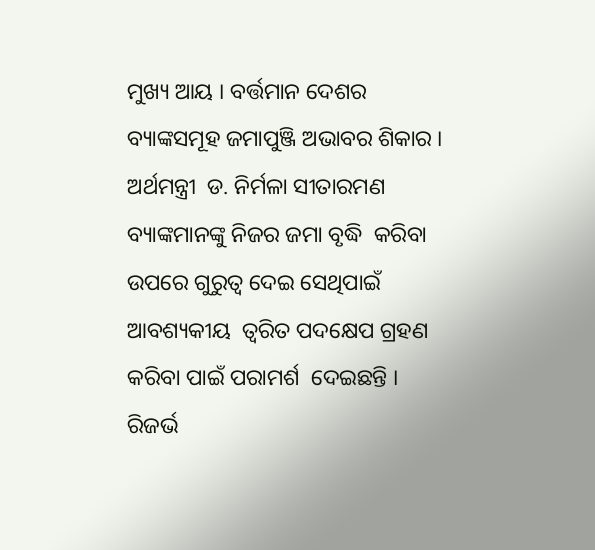ମୁଖ୍ୟ ଆୟ । ବର୍ତ୍ତମାନ ଦେଶର ବ୍ୟାଙ୍କସମୂହ ଜମାପୁଞ୍ଜି ଅଭାବର ଶିକାର । ଅର୍ଥମନ୍ତ୍ରୀ  ଡ. ନିର୍ମଳା ସୀତାରମଣ ବ୍ୟାଙ୍କମାନଙ୍କୁ ନିଜର ଜମା ବୃଦ୍ଧି  କରିବା ଉପରେ ଗୁରୁତ୍ୱ ଦେଇ ସେଥିପାଇଁ ଆବଶ୍ୟକୀୟ  ତ୍ୱରିତ ପଦକ୍ଷେପ ଗ୍ରହଣ କରିବା ପାଇଁ ପରାମର୍ଶ  ଦେଇଛନ୍ତି । ରିଜର୍ଭ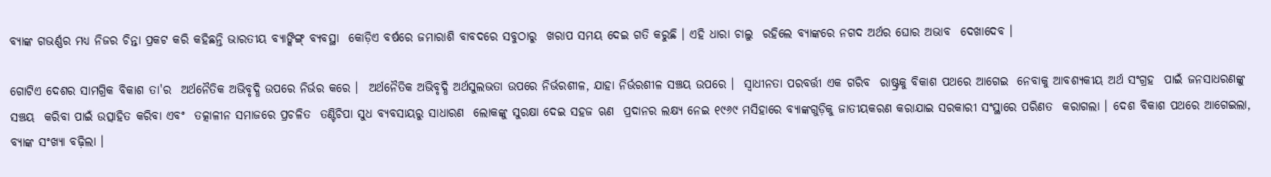ବ୍ୟାଙ୍କ ଗଭର୍ଣ୍ଣର ମଧ୍ୟ ନିଜର ଚିନ୍ତା ପ୍ରକଟ କରି କହିଛନ୍ତି ଭାରତୀୟ ବ୍ୟାଙ୍କିଙ୍ଗ୍‌ ବ୍ୟବସ୍ଥା  କୋଡ଼ିଏ ବର୍ଷରେ ଜମାରାଶି ବାବଦରେ ସବୁଠାରୁ  ଖରାପ ସମୟ ଦେଇ ଗତି କରୁଛି । ଏହି ଧାରା ଚାଲୁ  ରହିଲେ ବ୍ୟାଙ୍କରେ ନଗଦ ଅର୍ଥର ଘୋର ଅଭାବ  ଦେଖାଦେବ ।

ଗୋଟିଏ ଦେଶର ସାମଗ୍ରିକ ବିକାଶ ତା'ର  ଅର୍ଥନୈତିକ ଅଭିବୃଦ୍ଧି ଉପରେ ନିର୍ଭର କରେ ।  ଅର୍ଥନୈତିକ ଅଭିବୃଦ୍ଧି ଅର୍ଥସୁଲଭତା ଉପରେ ନିର୍ଭରଶୀଳ, ଯାହା ନିର୍ଭରଶୀଳ ସଞ୍ଚୟ ଉପରେ ।  ସ୍ୱାଧୀନତା ପରବର୍ତ୍ତୀ ଏକ ଗରିବ  ରାଷ୍ଟ୍ରକୁ ବିକାଶ ପଥରେ ଆଗେଇ  ନେବାକୁ ଆବଶ୍ୟକୀୟ ଅର୍ଥ ସଂଗ୍ରହ  ପାଇଁ ଜନସାଧରଣଙ୍କୁ ସଞ୍ଚୟ  କରିବା ପାଇଁ ଉତ୍ସାହିତ କରିବା ଏବଂ  ତତ୍କାଳୀନ ସମାଜରେ ପ୍ରଚଳିତ  ତଣ୍ଟିଚିପା ସୁଧ ବ୍ୟବସାୟରୁ ସାଧାରଣ  ଲୋକଙ୍କୁ ସୁରକ୍ଷା ଦେଇ ସହଜ ଋଣ  ପ୍ରଦାନର ଲକ୍ଷ୍ୟ ନେଇ ୧୯୬୯ ମସିହାରେ ବ୍ୟାଙ୍କଗୁଡ଼ିକୁ ଜାତୀୟକରଣ କରାଯାଇ ସରକାରୀ ସଂସ୍ଥାରେ ପରିଣତ  କରାଗଲା । ଦେଶ ବିକାଶ ପଥରେ ଆଗେଇଲା,  ବ୍ୟାଙ୍କ ସଂଖ୍ୟା ବଢ଼ିଲା ।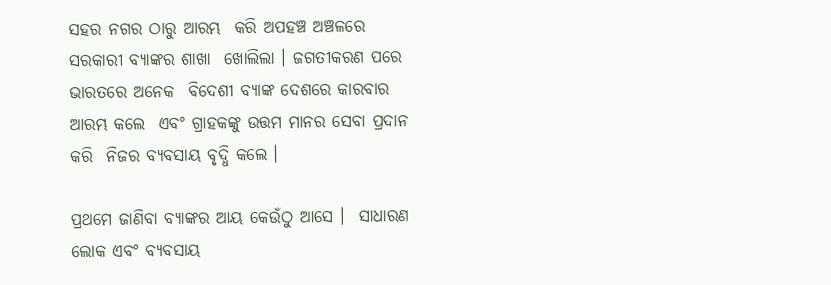ସହର ନଗର ଠାରୁ ଆରମ୍ଭ  କରି ଅପହଞ୍ଚ ଅଞ୍ଚଳରେ ସରକାରୀ ବ୍ୟାଙ୍କର ଶାଖା  ଖୋଲିଲା । ଜଗତୀକରଣ ପରେ ଭାରତରେ ଅନେକ  ବିଦେଶୀ ବ୍ୟାଙ୍କ ଦେଶରେ କାରବାର ଆରମ୍ଭ କଲେ  ଏବଂ ଗ୍ରାହକଙ୍କୁ ଉତ୍ତମ ମାନର ସେବା ପ୍ରଦାନ କରି  ନିଜର ବ୍ୟବସାୟ ବୃଦ୍ଧି କଲେ ।

ପ୍ରଥମେ ଜାଣିବା ବ୍ୟାଙ୍କର ଆୟ କେଉଁଠୁ ଆସେ ।  ସାଧାରଣ ଲୋକ ଏବଂ ବ୍ୟବସାୟ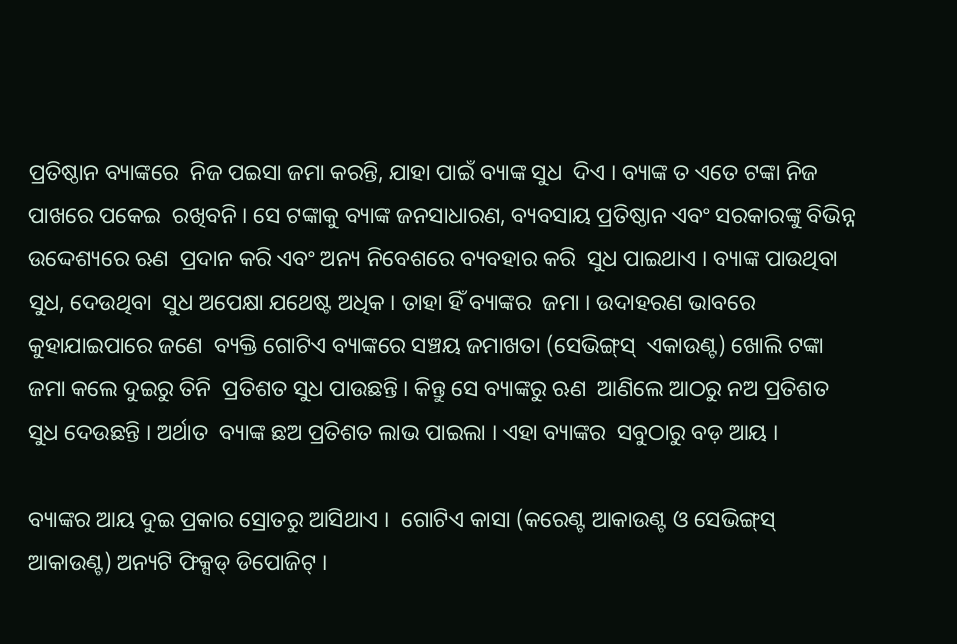ପ୍ରତିଷ୍ଠାନ ବ୍ୟାଙ୍କରେ  ନିଜ ପଇସା ଜମା କରନ୍ତି, ଯାହା ପାଇଁ ବ୍ୟାଙ୍କ ସୁଧ  ଦିଏ । ବ୍ୟାଙ୍କ ତ ଏତେ ଟଙ୍କା ନିଜ ପାଖରେ ପକେଇ  ରଖିବନି । ସେ ଟଙ୍କାକୁ ବ୍ୟାଙ୍କ ଜନସାଧାରଣ, ବ୍ୟବସାୟ ପ୍ରତିଷ୍ଠାନ ଏବଂ ସରକାରଙ୍କୁ ବିଭିନ୍ନ ଉଦ୍ଦେଶ୍ୟରେ ଋଣ  ପ୍ରଦାନ କରି ଏବଂ ଅନ୍ୟ ନିବେଶରେ ବ୍ୟବହାର କରି  ସୁଧ ପାଇଥାଏ । ବ୍ୟାଙ୍କ ପାଉଥିବା ସୁଧ, ଦେଉଥିବା  ସୁଧ ଅପେକ୍ଷା ଯଥେଷ୍ଟ ଅଧିକ । ତାହା ହିଁ ବ୍ୟାଙ୍କର  ଜମା । ଉଦାହରଣ ଭାବରେ କୁହାଯାଇପାରେ ଜଣେ  ବ୍ୟକ୍ତି ଗୋଟିଏ ବ୍ୟାଙ୍କରେ ସଞ୍ଚୟ ଜମାଖତା (ସେଭିଙ୍ଗ୍‌ସ୍‌  ଏକାଉଣ୍ଟ) ଖୋଲି ଟଙ୍କା ଜମା କଲେ ଦୁଇରୁ ତିନି  ପ୍ରତିଶତ ସୁଧ ପାଉଛନ୍ତି । କିନ୍ତୁ ସେ ବ୍ୟାଙ୍କରୁ ଋଣ  ଆଣିଲେ ଆଠରୁ ନଅ ପ୍ରତିଶତ ସୁଧ ଦେଉଛନ୍ତି । ଅର୍ଥାତ  ବ୍ୟାଙ୍କ ଛଅ ପ୍ରତିଶତ ଲାଭ ପାଇଲା । ଏହା ବ୍ୟାଙ୍କର  ସବୁଠାରୁ ବଡ଼ ଆୟ ।

ବ୍ୟାଙ୍କର ଆୟ ଦୁଇ ପ୍ରକାର ସ୍ରୋତରୁ ଆସିଥାଏ ।  ଗୋଟିଏ କାସା (କରେଣ୍ଟ ଆକାଉଣ୍ଟ ଓ ସେଭିଙ୍ଗ୍‌ସ୍‌  ଆକାଉଣ୍ଟ) ଅନ୍ୟଟି ଫିକ୍ସଡ୍‌ ଡିପୋଜିଟ୍‌ ।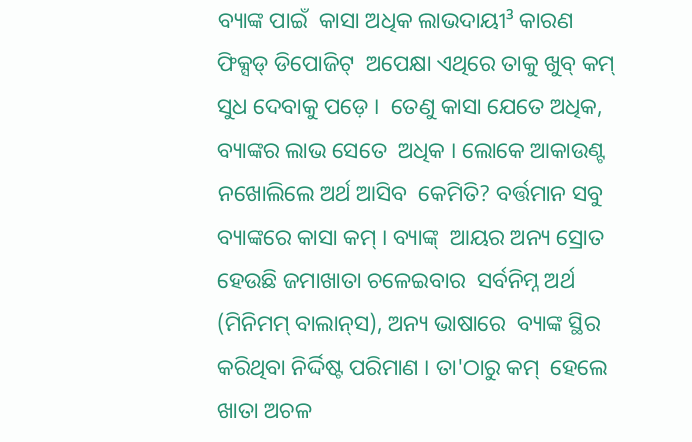ବ୍ୟାଙ୍କ ପାଇଁ  କାସା ଅଧିକ ଲାଭଦାୟୀ³ କାରଣ ଫିକ୍ସଡ୍‌ ଡିପୋଜିଟ୍‌  ଅପେକ୍ଷା ଏଥିରେ ତାକୁ ଖୁବ୍‌ କମ୍‌ ସୁଧ ଦେବାକୁ ପଡ଼େ ।  ତେଣୁ କାସା ଯେତେ ଅଧିକ, ବ୍ୟାଙ୍କର ଲାଭ ସେତେ  ଅଧିକ । ଲୋକେ ଆକାଉଣ୍ଟ ନଖୋଲିଲେ ଅର୍ଥ ଆସିବ  କେମିତି? ବର୍ତ୍ତମାନ ସବୁ ବ୍ୟାଙ୍କରେ କାସା କମ୍‌ । ବ୍ୟାଙ୍କ୍‌  ଆୟର ଅନ୍ୟ ସ୍ରୋତ ହେଉଛି ଜମାଖାତା ଚଳେଇବାର  ସର୍ବନିମ୍ନ ଅର୍ଥ (ମିନିମମ୍‌ ବାଲାନ୍‌ସ), ଅନ୍ୟ ଭାଷାରେ  ବ୍ୟାଙ୍କ ସ୍ଥିର କରିଥିବା ନିର୍ଦ୍ଦିଷ୍ଟ ପରିମାଣ । ତା'ଠାରୁ କମ୍‌  ହେଲେ ଖାତା ଅଚଳ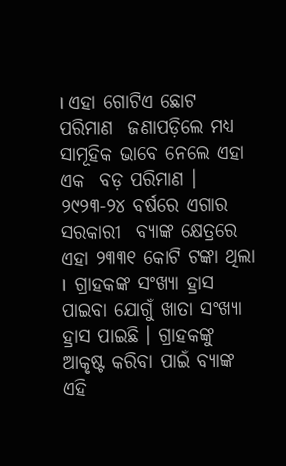। ଏହା ଗୋଟିଏ ଛୋଟ ପରିମାଣ  ଜଣାପଡ଼ିଲେ ମଧ୍ୟ ସାମୂହିକ ଭାବେ ନେଲେ ଏହା ଏକ  ବଡ଼ ପରିମାଣ । ୨୯୨୩-୨୪ ବର୍ଷରେ ଏଗାର ସରକାରୀ  ବ୍ୟାଙ୍କ କ୍ଷେତ୍ରରେ ଏହା ୨୩୩୧ କୋଟି ଟଙ୍କା ଥିଲା ।  ଗ୍ରାହକଙ୍କ ସଂଖ୍ୟା ହ୍ରାସ ପାଇବା ଯୋଗୁଁ ଖାତା ସଂଖ୍ୟା  ହ୍ରାସ ପାଇଛି । ଗ୍ରାହକଙ୍କୁ ଆକୃଷ୍ଟ କରିବା ପାଇଁ ବ୍ୟାଙ୍କ  ଏହି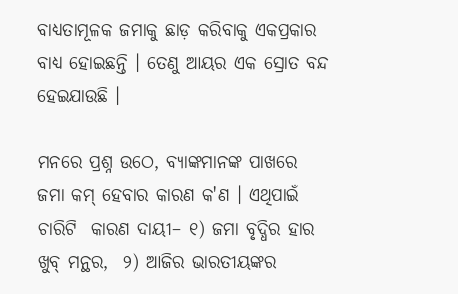ବାଧ୍ୟତାମୂଳକ ଜମାକୁ ଛାଡ଼ କରିବାକୁ ଏକପ୍ରକାର  ବାଧ୍ୟ ହୋଇଛନ୍ତି । ତେଣୁ ଆୟର ଏକ ସ୍ରୋତ ବନ୍ଦ  ହେଇଯାଉଛି ।

ମନରେ ପ୍ରଶ୍ନ ଉଠେ, ବ୍ୟାଙ୍କମାନଙ୍କ ପାଖରେ  ଜମା କମ୍‌ ହେବାର କାରଣ କ'ଣ । ଏଥିପାଇଁ ଚାରିଟି  କାରଣ ଦାୟୀ– ୧) ଜମା ବୃଦ୍ଧିର ହାର ଖୁବ୍‌ ମନ୍ଥର,  ୨) ଆଜିର ଭାରତୀୟଙ୍କର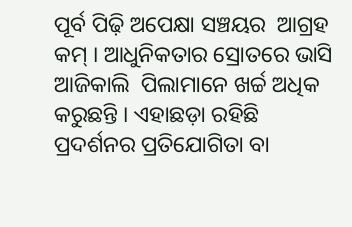ପୂର୍ବ ପିଢ଼ି ଅପେକ୍ଷା ସଞ୍ଚୟର  ଆଗ୍ରହ କମ୍‌ । ଆଧୁନିକତାର ସ୍ରୋତରେ ଭାସି ଆଜିକାଲି  ପିଲାମାନେ ଖର୍ଚ୍ଚ ଅଧିକ କରୁଛନ୍ତି । ଏହାଛଡ଼ା ରହିଛି  ପ୍ରଦର୍ଶନର ପ୍ରତିଯୋଗିତା ବା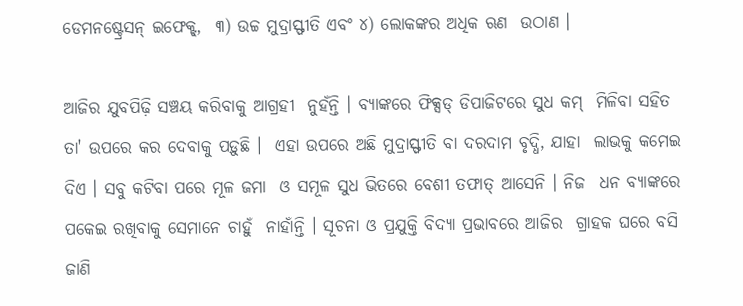ଡେମନଷ୍ଟ୍ରେସନ୍‌ ଇଫେକ୍ଟ୍‌,  ୩) ଉଚ୍ଚ ମୁଦ୍ରାସ୍ଫୀତି ଏବଂ ୪) ଲୋକଙ୍କର ଅଧିକ ଋଣ  ଉଠାଣ ।

ଆଜିର ଯୁବପିଢ଼ି ସଞ୍ଚୟ କରିବାକୁ ଆଗ୍ରହୀ  ନୁହଁନ୍ତି । ବ୍ୟାଙ୍କରେ ଫିକ୍ସଡ୍‌ ଡିପାଜିଟରେ ସୁଧ କମ୍‌  ମିଳିବା ସହିତ ତା' ଉପରେ କର ଦେବାକୁ ପଡ଼ୁଛି ।  ଏହା ଉପରେ ଅଛି ମୁଦ୍ରାସ୍ଫୀତି ବା ଦରଦାମ ବୃଦ୍ଧି, ଯାହା  ଲାଭକୁ କମେଇ ଦିଏ । ସବୁ କଟିବା ପରେ ମୂଳ ଜମା  ଓ ସମୂଳ ସୁଧ ଭିତରେ ବେଶୀ ତଫାତ୍‌ ଆସେନି । ନିଜ  ଧନ ବ୍ୟାଙ୍କରେ ପକେଇ ରଖିବାକୁ ସେମାନେ ଚାହୁଁ  ନାହାଁନ୍ତି । ସୂଚନା ଓ ପ୍ରଯୁକ୍ତି ବିଦ୍ୟା ପ୍ରଭାବରେ ଆଜିର  ଗ୍ରାହକ ଘରେ ବସି ଜାଣି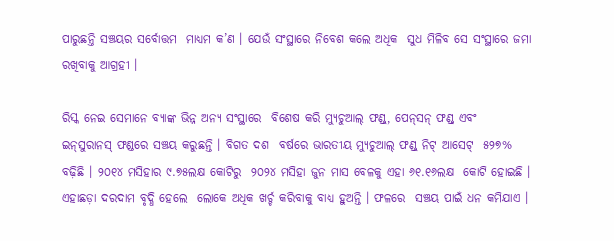ପାରୁଛନ୍ତି ସଞ୍ଚୟର ସର୍ବୋତ୍ତମ  ମାଧ୍ୟମ କ’ଣ । ଯେଉଁ ସଂସ୍ଥାରେ ନିବେଶ କଲେ ଅଧିକ  ସୁଧ ମିଳିବ ସେ ସଂସ୍ଥାରେ ଜମା ରଖିବାକୁ ଆଗ୍ରହୀ ।

ରିସ୍କ ନେଇ ସେମାନେ ବ୍ୟାଙ୍କ ଭିନ୍ନ ଅନ୍ୟ ସଂସ୍ଥାରେ  ବିଶେଷ କରି ମ୍ୟୁଚୁଆଲ୍‌ ଫଣ୍ଡ୍‌, ପେନ୍‌ସନ୍‌ ଫଣ୍ଡ୍‌ ଏବଂ  ଇନ୍‌ସୁରାନସ୍‌ ଫଣ୍ଡରେ ସଞ୍ଚୟ କରୁଛନ୍ତି । ବିଗତ ଦଶ  ବର୍ଷରେ ଭାରତୀୟ ମ୍ୟୁଚୁଆଲ୍‌ ଫଣ୍ଡ୍‌ ନିଟ୍‌ ଆସେଟ୍‌  ୫୨୭% ବଢ଼ିଛି । ୨୦୧୪ ମସିହାର ୯.୭୫ଲକ୍ଷ କୋଟିରୁ  ୨୦୨୪ ମସିହା ଜୁନ ମାସ ବେଳକୁ ଏହା ୬୧.୧୬ଲକ୍ଷ  କୋଟି ହୋଇଛି । ଏହାଛଡ଼ା ଦରଦାମ ବୃଦ୍ଧି ହେଲେ  ଲୋକେ ଅଧିକ ଖର୍ଚ୍ଚ କରିବାକୁ ବାଧ୍ୟ ହୁଅନ୍ତି । ଫଳରେ  ସଞ୍ଚୟ ପାଇଁ ଧନ କମିଯାଏ ।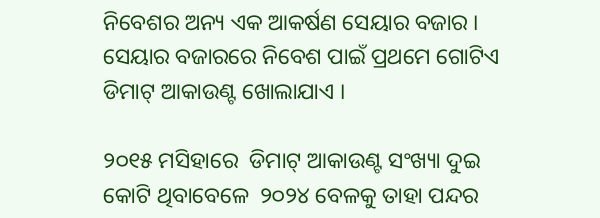ନିବେଶର ଅନ୍ୟ ଏକ ଆକର୍ଷଣ ସେୟାର ବଜାର । ସେୟାର ବଜାରରେ ନିବେଶ ପାଇଁ ପ୍ରଥମେ ଗୋଟିଏ  ଡିମାଟ୍‌ ଆକାଉଣ୍ଟ ଖୋଲାଯାଏ ।

୨୦୧୫ ମସିହାରେ  ଡିମାଟ୍‌ ଆକାଉଣ୍ଟ ସଂଖ୍ୟା ଦୁଇ କୋଟି ଥିବାବେଳେ  ୨୦୨୪ ବେଳକୁ ତାହା ପନ୍ଦର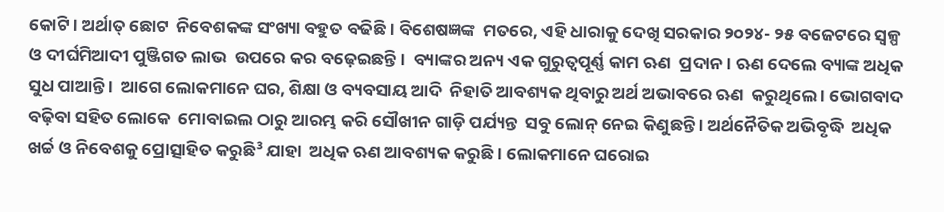କୋଟି । ଅର୍ଥାତ୍‌ ଛୋଟ  ନିବେଶକଙ୍କ ସଂଖ୍ୟା ବହୁତ ବଢିଛି । ବିଶେଷଜ୍ଞଙ୍କ  ମତରେ, ଏହି ଧାରାକୁ ଦେଖି ସରକାର ୨୦୨୪- ୨୫ ବଜେଟରେ ସ୍ୱଳ୍ପ ଓ ଦୀର୍ଘମିଆଦୀ ପୁଞ୍ଜିଗତ ଲାଭ  ଉପରେ କର ବଢ଼େଇଛନ୍ତି ।  ବ୍ୟାଙ୍କର ଅନ୍ୟ ଏକ ଗୁରୁତ୍ୱପୂର୍ଣ୍ଣ କାମ ଋଣ  ପ୍ରଦାନ । ଋଣ ଦେଲେ ବ୍ୟାଙ୍କ ଅଧିକ ସୁଧ ପାଆନ୍ତି ।  ଆଗେ ଲୋକମାନେ ଘର, ଶିକ୍ଷା ଓ ବ୍ୟବସାୟ ଆଦି  ନିହାତି ଆବଶ୍ୟକ ଥିବାରୁ ଅର୍ଥ ଅଭାବରେ ଋଣ  କରୁଥିଲେ । ଭୋଗବାଦ ବଢ଼ିବା ସହିତ ଲୋକେ  ମୋବାଇଲ ଠାରୁ ଆରମ୍ଭ କରି ସୌଖୀନ ଗାଡ଼ି ପର୍ଯ୍ୟନ୍ତ  ସବୁ ଲୋନ୍‌ ନେଇ କିଣୁଛନ୍ତି । ଅର୍ଥନୈତିକ ଅଭିବୃଦ୍ଧି  ଅଧିକ ଖର୍ଚ୍ଚ ଓ ନିବେଶକୁ ପ୍ରୋତ୍ସାହିତ କରୁଛି³ ଯାହା  ଅଧିକ ଋଣ ଆବଶ୍ୟକ କରୁଛି । ଲୋକମାନେ ଘରୋଇ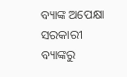ବ୍ୟାଙ୍କ ଅପେକ୍ଷା ସରକାରୀ ବ୍ୟାଙ୍କରୁ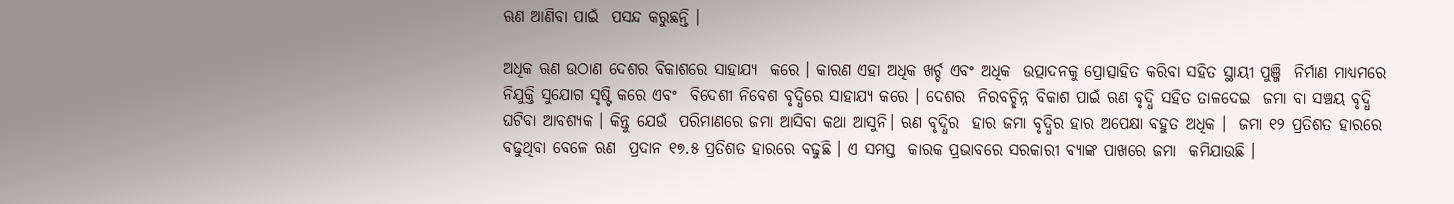ଋଣ ଆଣିବା ପାଇଁ  ପସନ୍ଦ କରୁଛନ୍ତି ।

ଅଧିକ ଋଣ ଉଠାଣ ଦେଶର ବିକାଶରେ ସାହାଯ୍ୟ  କରେ । କାରଣ ଏହା ଅଧିକ ଖର୍ଚ୍ଚ ଏବଂ ଅଧିକ  ଉତ୍ପାଦନକୁ ପ୍ରୋତ୍ସାହିତ କରିବା ସହିତ ସ୍ଥାୟୀ ପୁଞ୍ଜି  ନିର୍ମାଣ ମାଧ୍ୟମରେ ନିଯୁକ୍ତି ସୁଯୋଗ ସୃଷ୍ଟି କରେ ଏବଂ  ବିଦେଶୀ ନିବେଶ ବୃଦ୍ଧିରେ ସାହାଯ୍ୟ କରେ । ଦେଶର  ନିରବଚ୍ଛିନ୍ନ ବିକାଶ ପାଇଁ ଋଣ ବୃଦ୍ଧି ସହିତ ତାଳଦେଇ  ଜମା ବା ସଞ୍ଚୟ ବୃଦ୍ଧି ଘଟିବା ଆବଶ୍ୟକ । କିନ୍ତୁ ଯେଉଁ  ପରିମାଣରେ ଜମା ଆସିବା କଥା ଆସୁନି। ଋଣ ବୃଦ୍ଧିର  ହାର ଜମା ବୃଦ୍ଧିର ହାର ଅପେକ୍ଷା ବହୁତ ଅଧିକ ।  ଜମା ୧୨ ପ୍ରତିଶତ ହାରରେ ବଢୁଥିବା ବେଳେ ଋଣ  ପ୍ରଦାନ ୧୭.୫ ପ୍ରତିଶତ ହାରରେ ବଢୁଛି । ଏ ସମସ୍ତ  କାରକ ପ୍ରଭାବରେ ସରକାରୀ ବ୍ୟାଙ୍କ ପାଖରେ ଜମା  କମିଯାଉଛି ।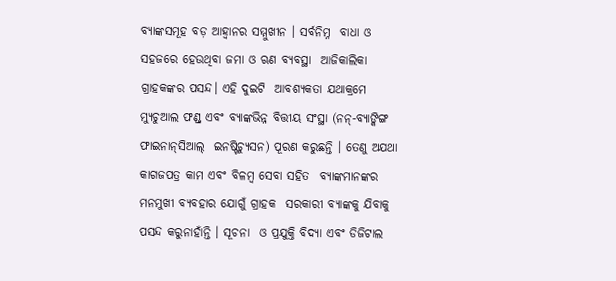ବ୍ୟାଙ୍କସମୂହ ବଡ଼ ଆହ୍ୱାନର ସମ୍ମୁଖୀନ । ସର୍ବନିମ୍ନ  ବାଧା ଓ ସହଜରେ ହେଉଥିବା ଜମା ଓ ଋଣ ବ୍ୟବସ୍ଥା  ଆଜିକାଲିକା ଗ୍ରାହକଙ୍କର ପସନ୍ଦ। ଏହି ଦୁଇଟି  ଆବଶ୍ୟକତା ଯଥାକ୍ରମେ ମ୍ୟୁଚୁଆଲ ଫଣ୍ଡ୍‌ ଏବଂ ବ୍ୟାଙ୍କଭିନ୍ନ ବିତ୍ତୀୟ ସଂସ୍ଥା (ନନ୍‌-ବ୍ୟାଙ୍କିଙ୍ଗ ଫାଇନାନ୍‌ସିଆଲ୍‌  ଇନଷ୍ଟିଚ୍ୟୁସନ) ପୂରଣ କରୁଛନ୍ତି । ତେଣୁ ଅଯଥା  କାଗଜପତ୍ର କାମ ଏବଂ ବିଳମ୍ବ ସେବା ସହିତ  ବ୍ୟାଙ୍କମାନଙ୍କର ମନମୁଖୀ ବ୍ୟବହାର ଯୋଗୁଁ ଗ୍ରାହକ  ସରକାରୀ ବ୍ୟାଙ୍କକୁ ଯିବାକୁ ପସନ୍ଦ କରୁନାହାଁନ୍ତି । ସୂଚନା  ଓ ପ୍ରଯୁକ୍ତି ବିଦ୍ୟା ଏବଂ ଡିଜିଟାଲ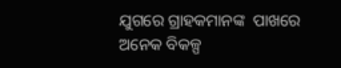ଯୁଗରେ ଗ୍ରାହକମାନଙ୍କ  ପାଖରେ ଅନେକ ବିକଳ୍ପ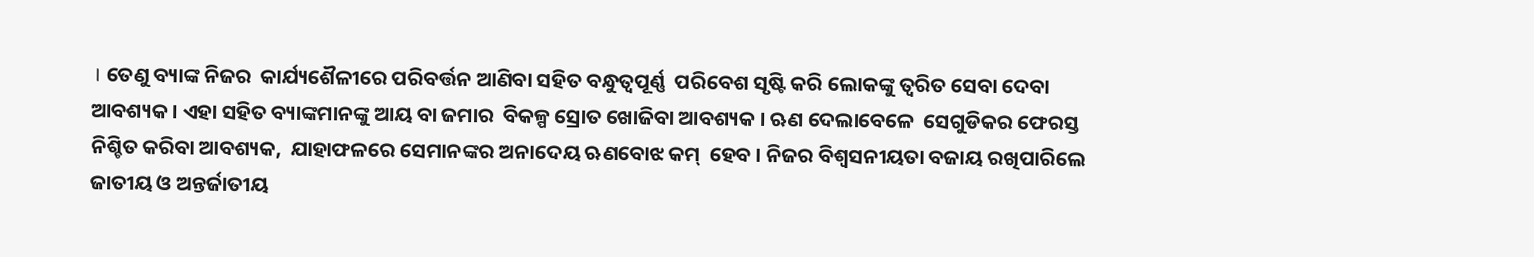। ତେଣୁ ବ୍ୟାଙ୍କ ନିଜର  କାର୍ଯ୍ୟଶୈଳୀରେ ପରିବର୍ତ୍ତନ ଆଣିବା ସହିତ ବନ୍ଧୁତ୍ୱପୂର୍ଣ୍ଣ  ପରିବେଶ ସୃଷ୍ଟି କରି ଲୋକଙ୍କୁ ତ୍ୱରିତ ସେବା ଦେବା ଆବଶ୍ୟକ । ଏହା ସହିତ ବ୍ୟାଙ୍କମାନଙ୍କୁ ଆୟ ବା ଜମାର  ବିକଳ୍ପ ସ୍ରୋତ ଖୋଜିବା ଆବଶ୍ୟକ । ଋଣ ଦେଲାବେଳେ  ସେଗୁଡିକର ଫେରସ୍ତ ନିଶ୍ଚିତ କରିବା ଆବଶ୍ୟକ,  ଯାହାଫଳରେ ସେମାନଙ୍କର ଅନାଦେୟ ଋଣବୋଝ କମ୍‌  ହେବ । ନିଜର ବିଶ୍ୱସନୀୟତା ବଜାୟ ରଖିପାରିଲେ ଜାତୀୟ ଓ ଅନ୍ତର୍ଜାତୀୟ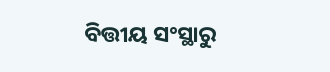ବିତ୍ତୀୟ ସଂସ୍ଥାରୁ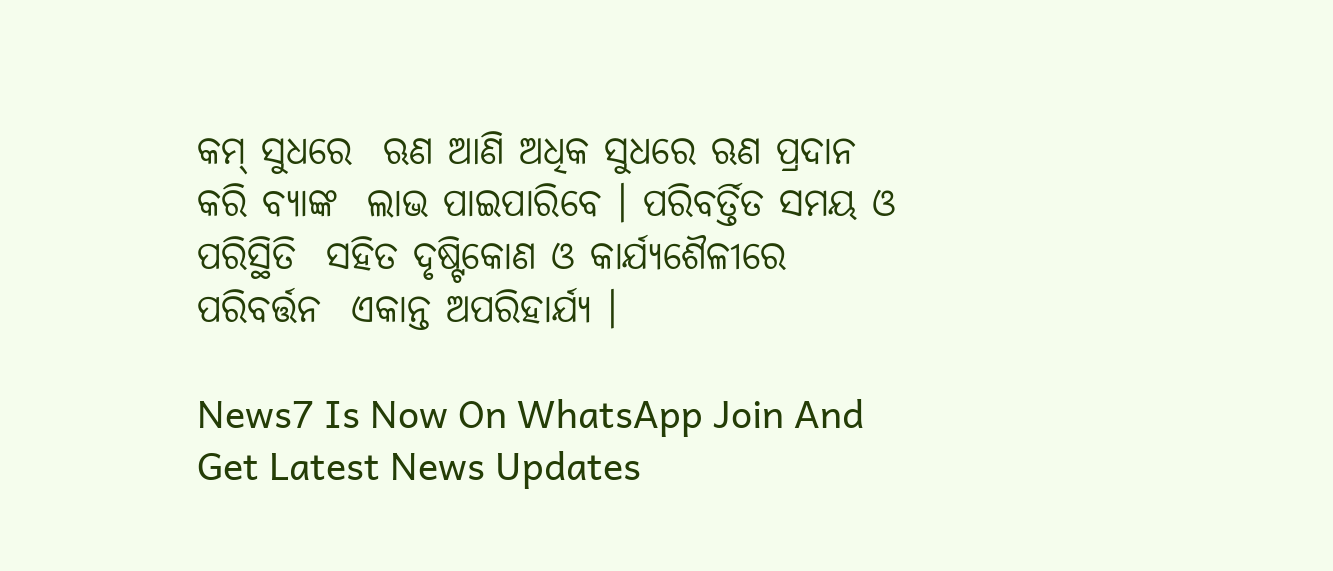କମ୍‌ ସୁଧରେ  ଋଣ ଆଣି ଅଧିକ ସୁଧରେ ଋଣ ପ୍ରଦାନ କରି ବ୍ୟାଙ୍କ  ଲାଭ ପାଇପାରିବେ । ପରିବର୍ତ୍ତିତ ସମୟ ଓ ପରିସ୍ଥିତି  ସହିତ ଦୃଷ୍ଟିକୋଣ ଓ କାର୍ଯ୍ୟଶୈଳୀରେ ପରିବର୍ତ୍ତନ  ଏକାନ୍ତ ଅପରିହାର୍ଯ୍ୟ ।

News7 Is Now On WhatsApp Join And Get Latest News Updates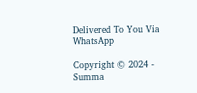Delivered To You Via WhatsApp

Copyright © 2024 - Summa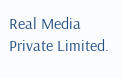Real Media Private Limited.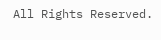All Rights Reserved.